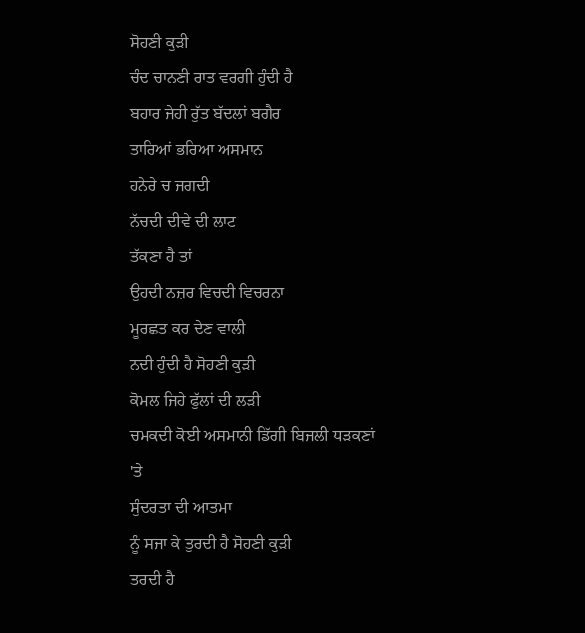ਸੋਹਣੀ ਕੁੜੀ
ਚੰਦ ਚਾਨਣੀ ਰਾਤ ਵਰਗੀ ਹੁੰਦੀ ਹੈ
ਬਹਾਰ ਜੇਹੀ ਰੁੱਤ ਬੱਦਲਾਂ ਬਗੈਰ
ਤਾਰਿਆਂ ਭਰਿਆ ਅਸਮਾਨ
ਹਨੇਰੇ ਚ ਜਗਦੀ
ਨੱਚਦੀ ਦੀਵੇ ਦੀ ਲਾਟ
ਤੱਕਣਾ ਹੈ ਤਾਂ
ਉਹਦੀ ਨਜ਼ਰ ਵਿਚਦੀ ਵਿਚਰਨਾ
ਮੂਰਛਤ ਕਰ ਦੇਣ ਵਾਲੀ
ਨਦੀ ਹੁੰਦੀ ਹੈ ਸੋਹਣੀ ਕੁੜੀ
ਕੋਮਲ ਜਿਹੇ ਫੁੱਲਾਂ ਦੀ ਲੜੀ
ਚਮਕਦੀ ਕੋਈ ਅਸਮਾਨੀ ਡਿੱਗੀ ਬਿਜਲੀ ਧੜਕਣਾਂ 'ਤੇ
ਸੁੰਦਰਤਾ ਦੀ ਆਤਮਾ
ਨੂੰ ਸਜਾ ਕੇ ਤੁਰਦੀ ਹੈ ਸੋਹਣੀ ਕੁੜੀ
ਤਰਦੀ ਹੈ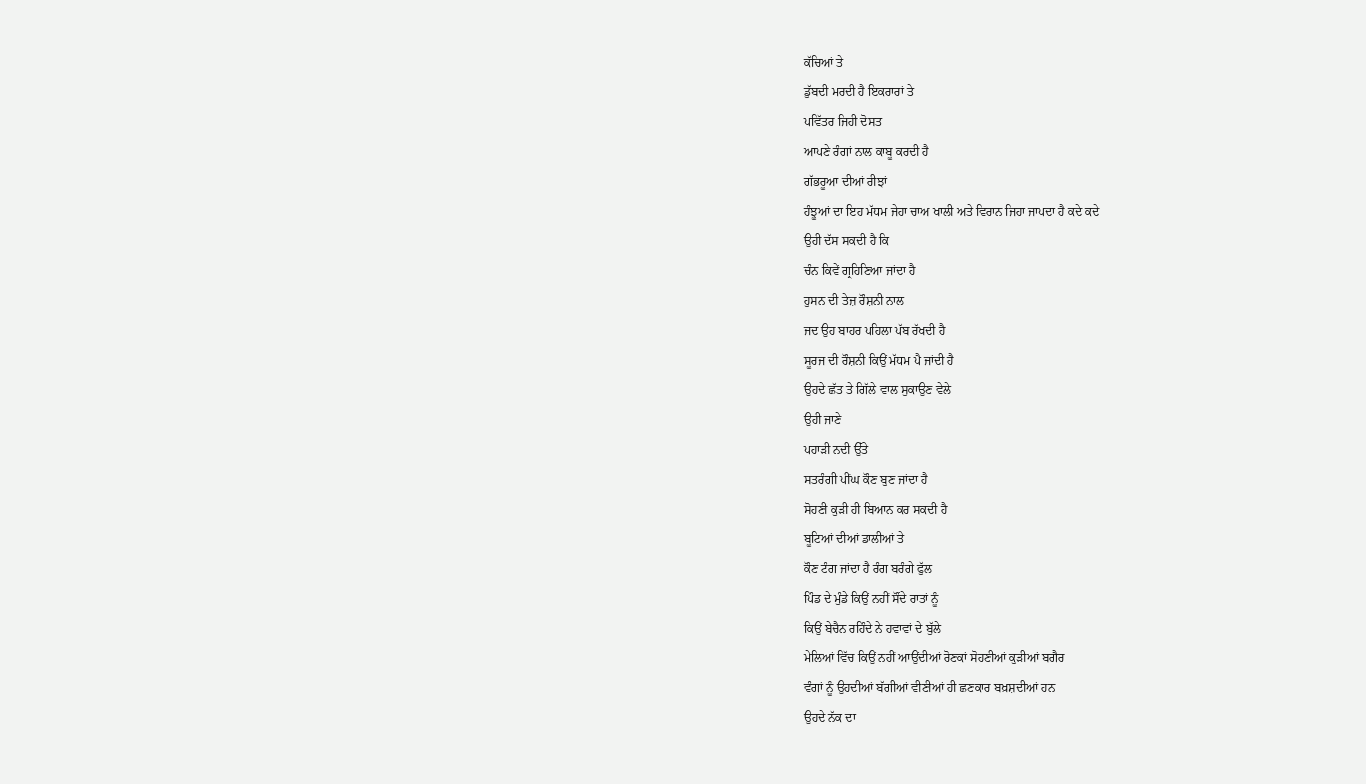ਕੱਚਿਆਂ ਤੇ
ਡੁੱਬਦੀ ਮਰਦੀ ਹੈ ਇਕਰਾਰਾਂ ਤੇ
ਪਵਿੱਤਰ ਜਿਹੀ ਦੋਸਤ
ਆਪਣੇ ਰੰਗਾਂ ਨਾਲ ਕਾਬੂ ਕਰਦੀ ਹੈ
ਗੱਭਰੂਆ ਦੀਆਂ ਰੀਝਾਂ
ਹੰਝੂਆਂ ਦਾ ਇਹ ਮੱਧਮ ਜੇਹਾ ਚਾਅ ਖਾਲੀ ਅਤੇ ਵਿਰਾਨ ਜਿਹਾ ਜਾਪਦਾ ਹੈ ਕਦੇ ਕਦੇ
ਉਹੀ ਦੱਸ ਸਕਦੀ ਹੈ ਕਿ
ਚੰਨ ਕਿਵੇਂ ਗ੍ਰਹਿਣਿਆ ਜਾਂਦਾ ਹੈ
ਹੁਸਨ ਦੀ ਤੇਜ਼ ਰੌਸ਼ਨੀ ਨਾਲ
ਜਦ ਉਹ ਬਾਹਰ ਪਹਿਲਾ ਪੱਬ ਰੱਖਦੀ ਹੈ
ਸੂਰਜ ਦੀ ਰੌਸ਼ਨੀ ਕਿਉਂ ਮੱਧਮ ਪੈ ਜਾਂਦੀ ਹੈ
ਉਹਦੇ ਛੱਤ ਤੇ ਗਿੱਲੇ ਵਾਲ ਸੁਕਾਉਣ ਵੇਲੇ
ਉਹੀ ਜਾਣੇ
ਪਹਾੜੀ ਨਦੀ ਉੱਤੇ
ਸਤਰੰਗੀ ਪੀਂਘ ਕੌਣ ਬੁਣ ਜਾਂਦਾ ਹੈ
ਸੋਹਣੀ ਕੁੜੀ ਹੀ ਬਿਆਨ ਕਰ ਸਕਦੀ ਹੈ
ਬੂਟਿਆਂ ਦੀਆਂ ਡਾਲੀਆਂ ਤੇ
ਕੌਣ ਟੰਗ ਜਾਂਦਾ ਹੈ ਰੰਗ ਬਰੰਗੇ ਫੁੱਲ
ਪਿੰਡ ਦੇ ਮੁੰਡੇ ਕਿਉਂ ਨਹੀਂ ਸੌਂਦੇ ਰਾਤਾਂ ਨੂੰ
ਕਿਉਂ ਬੇਚੈਨ ਰਹਿੰਦੇ ਨੇ ਹਵਾਵਾਂ ਦੇ ਬੁੱਲੇ
ਮੇਲਿਆਂ ਵਿੱਚ ਕਿਉਂ ਨਹੀਂ ਆਉਂਦੀਆਂ ਰੋਣਕਾਂ ਸੋਹਣੀਆਂ ਕੁੜੀਆਂ ਬਗੈਰ
ਵੰਗਾਂ ਨੂੰ ਉਹਦੀਆਂ ਬੱਗੀਆਂ ਵੀਣੀਆਂ ਹੀ ਛਣਕਾਰ ਬਖ਼ਸ਼ਦੀਆਂ ਹਨ
ਉਹਦੇ ਨੱਕ ਦਾ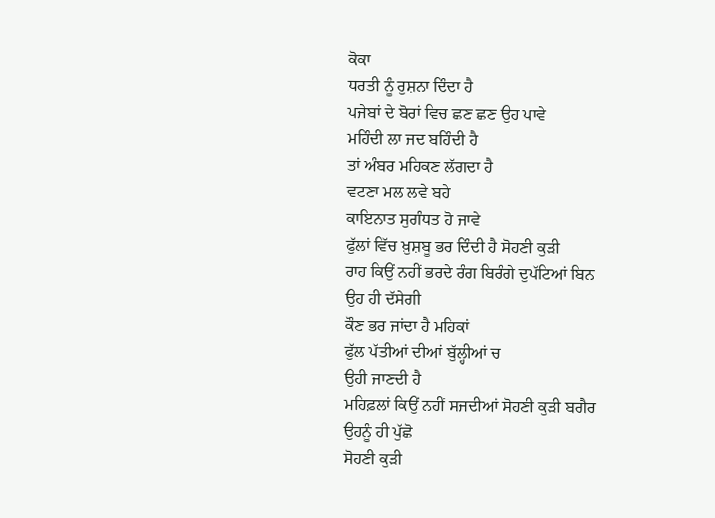ਕੋਕਾ
ਧਰਤੀ ਨੂੰ ਰੁਸ਼ਨਾ ਦਿੰਦਾ ਹੈ
ਪਜੇਬਾਂ ਦੇ ਬੋਰਾਂ ਵਿਚ ਛਣ ਛਣ ਉਹ ਪਾਵੇ
ਮਹਿੰਦੀ ਲਾ ਜਦ ਬਹਿੰਦੀ ਹੈ
ਤਾਂ ਅੰਬਰ ਮਹਿਕਣ ਲੱਗਦਾ ਹੈ
ਵਟਣਾ ਮਲ ਲਵੇ ਬਹੇ
ਕਾਇਨਾਤ ਸੁਗੰਧਤ ਹੋ ਜਾਵੇ
ਫੁੱਲਾਂ ਵਿੱਚ ਖ਼ੁਸ਼ਬੂ ਭਰ ਦਿੰਦੀ ਹੈ ਸੋਹਣੀ ਕੁੜੀ
ਰਾਹ ਕਿਉਂ ਨਹੀਂ ਭਰਦੇ ਰੰਗ ਬਿਰੰਗੇ ਦੁਪੱਟਿਆਂ ਬਿਨ
ਉਹ ਹੀ ਦੱਸੇਗੀ
ਕੌਣ ਭਰ ਜਾਂਦਾ ਹੈ ਮਹਿਕਾਂ
ਫੁੱਲ ਪੱਤੀਆਂ ਦੀਆਂ ਬੁੱਲ੍ਹੀਆਂ ਚ
ਉਹੀ ਜਾਣਦੀ ਹੈ
ਮਹਿਫ਼ਲਾਂ ਕਿਉਂ ਨਹੀਂ ਸਜਦੀਆਂ ਸੋਹਣੀ ਕੁੜੀ ਬਗੈਰ
ਉਹਨੂੰ ਹੀ ਪੁੱਛੋ
ਸੋਹਣੀ ਕੁੜੀ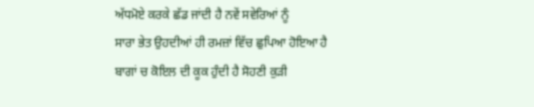ਅੱਧਮੋਏ ਕਰਕੇ ਛੱਡ ਜਾਂਦੀ ਹੈ ਨਵੇਂ ਸਵੇਰਿਆਂ ਨੂੰ
ਸਾਰਾ ਭੇਤ ਉਹਦੀਆਂ ਹੀ ਰਮਜ਼ਾਂ ਵਿੱਚ ਛੁਪਿਆ ਹੋਇਆ ਹੈ
ਬਾਗਾਂ ਚ ਕੋਇਲ ਦੀ ਕੂਕ ਹੁੰਦੀ ਹੈ ਸੋਹਣੀ ਕੁੜੀ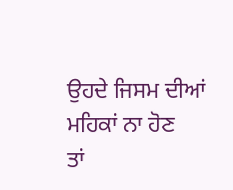ਉਹਦੇ ਜਿਸਮ ਦੀਆਂ ਮਹਿਕਾਂ ਨਾ ਹੋਣ
ਤਾਂ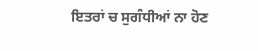ਇਤਰਾਂ ਚ ਸੁਗੰਧੀਆਂ ਨਾ ਹੋਣ